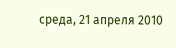среда, 21 апреля 2010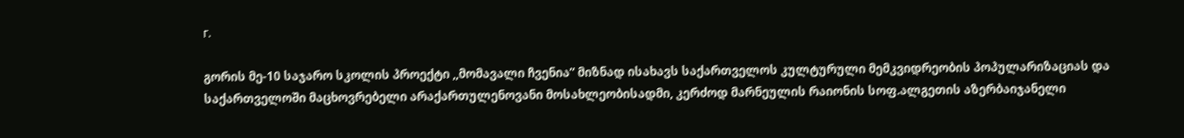г.

გორის მე-10 საჯარო სკოლის პროექტი ,,მომავალი ჩვენია” მიზნად ისახავს საქართველოს კულტურული მემკვიდრეობის პოპულარიზაციას და საქართველოში მაცხოვრებელი არაქართულენოვანი მოსახლეობისადმი, კერძოდ მარნეულის რაიონის სოფ.ალგეთის აზერბაიჯანელი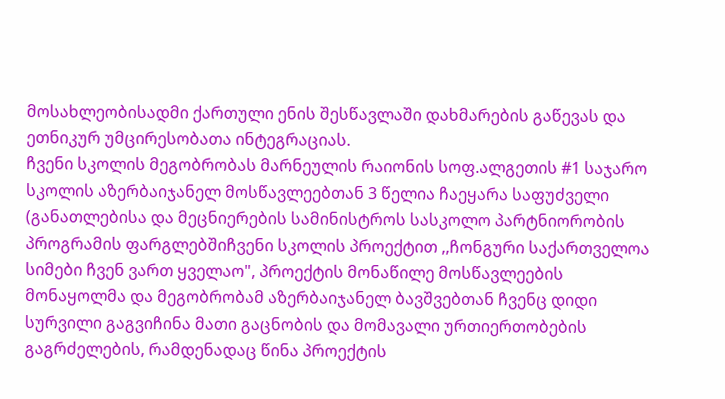მოსახლეობისადმი ქართული ენის შესწავლაში დახმარების გაწევას და ეთნიკურ უმცირესობათა ინტეგრაციას.
ჩვენი სკოლის მეგობრობას მარნეულის რაიონის სოფ.ალგეთის #1 საჯარო სკოლის აზერბაიჯანელ მოსწავლეებთან 3 წელია ჩაეყარა საფუძველი (განათლებისა და მეცნიერების სამინისტროს სასკოლო პარტნიორობის პროგრამის ფარგლებშიჩვენი სკოლის პროექტით ,,ჩონგური საქართველოა სიმები ჩვენ ვართ ყველაო", პროექტის მონაწილე მოსწავლეების მონაყოლმა და მეგობრობამ აზერბაიჯანელ ბავშვებთან ჩვენც დიდი სურვილი გაგვიჩინა მათი გაცნობის და მომავალი ურთიერთობების გაგრძელების, რამდენადაც წინა პროექტის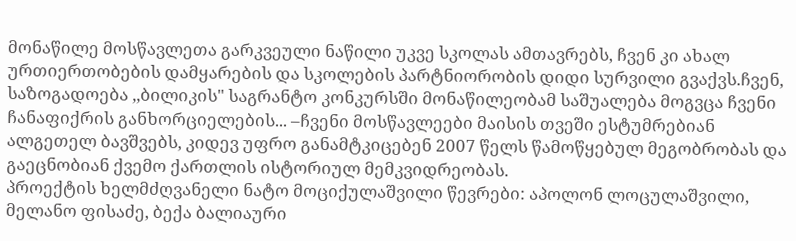მონაწილე მოსწავლეთა გარკვეული ნაწილი უკვე სკოლას ამთავრებს, ჩვენ კი ახალ ურთიერთობების დამყარების და სკოლების პარტნიორობის დიდი სურვილი გვაქვს.ჩვენ, საზოგადოება ,,ბილიკის" საგრანტო კონკურსში მონაწილეობამ საშუალება მოგვცა ჩვენი ჩანაფიქრის განხორციელების... –ჩვენი მოსწავლეები მაისის თვეში ესტუმრებიან ალგეთელ ბავშვებს, კიდევ უფრო განამტკიცებენ 2007 წელს წამოწყებულ მეგობრობას და გაეცნობიან ქვემო ქართლის ისტორიულ მემკვიდრეობას.
პროექტის ხელმძღვანელი ნატო მოციქულაშვილი წევრები: აპოლონ ლოცულაშვილი, მელანო ფისაძე, ბექა ბალიაური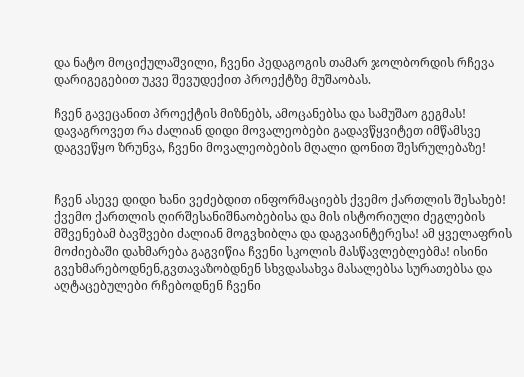და ნატო მოციქულაშვილი, ჩვენი პედაგოგის თამარ ჯოლბორდის რჩევა დარიგეგებით უკვე შევუდექით პროექტზე მუშაობას.

ჩვენ გავეცანით პროექტის მიზნებს, ამოცანებსა და სამუშაო გეგმას! დავაგროვეთ რა ძალიან დიდი მოვალეობები გადავწყვიტეთ იმწამსვე დაგვეწყო ზრუნვა, ჩვენი მოვალეობების მღალი დონით შესრულებაზე!


ჩვენ ასევე დიდი ხანი ვეძებდით ინფორმაციებს ქვემო ქართლის შესახებ! ქვემო ქართლის ღირშესანიშნაობებისა და მის ისტორიული ძეგლების მშვენებამ ბავშვები ძალიან მოგვხიბლა და დაგვაინტერესა! ამ ყველაფრის მოძიებაში დახმარება გაგვიწია ჩვენი სკოლის მასწავლებლებმა! ისინი გვეხმარებოდნენ,გვთავაზობდნენ სხვდასახვა მასალებსა სურათებსა და აღტაცებულები რჩებოდნენ ჩვენი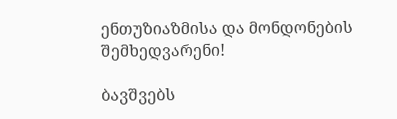ენთუზიაზმისა და მონდონების შემხედვარენი!

ბავშვებს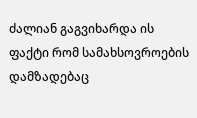ძალიან გაგვიხარდა ის ფაქტი რომ სამახსოვროების დამზადებაც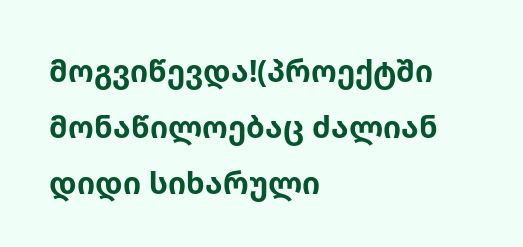მოგვიწევდა!(პროექტში მონაწილოებაც ძალიან დიდი სიხარული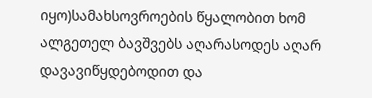იყო)სამახსოვროების წყალობით ხომ ალგეთელ ბავშვებს აღარასოდეს აღარ დავავიწყდებოდით და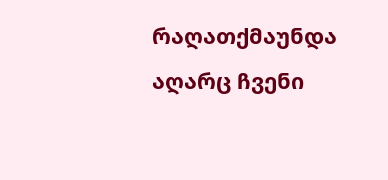რაღათქმაუნდა აღარც ჩვენი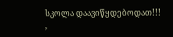სკოლა დაავიწყდებოდათ!!!
,